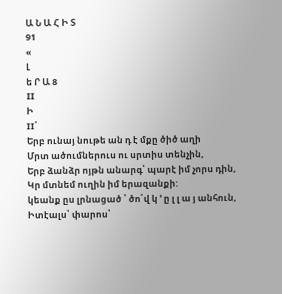Ա Ն Ա Հ Ի Տ
91
«
Լ
ե Ր Ա 8
II
Ի
II՛
Երբ ունայ նութե ան դ է մքը ծիծ աղի
Մրտ ածումներուս ու սրտիս տենչին,
Երբ ձանձր ոյթն անարգ՝ պարէ իմ չորս դին,
Կր մտնեմ ուղին իմ երազանքի:
կեանք ըս լրնացած ՝ ծո՛վ կ ՚ ը լ լ ա յ անհուն,
Իտէալս՝ փարոս՝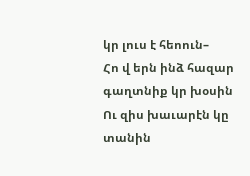կր լուս է հեոուն–
Հո վ երն ինձ հազար գաղտնիք կր խօսին
Ու զիս խաւարէն կը տանին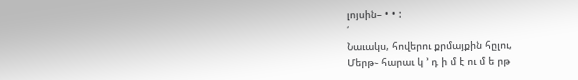լոյսին– • • :
՛
Նաւակս, հովերու քրմայքին հըլու,
Մերթ֊ հարաւ կ ՚ դ ի մ է ու մ ե րթ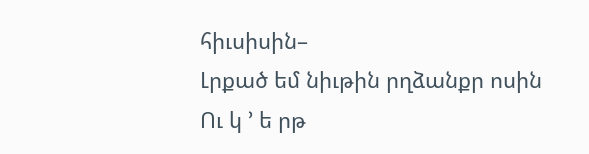հիւսիսին–
Լրքած եմ նիւթին րղձանքր ոսին
Ու կ ՚ ե րթ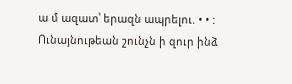ա մ ազատ՝ երազն ապրելու. • • :
Ունայնութեան շունչն ի զուր ինձ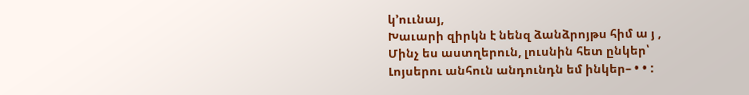կ՚ոււնայ,
Խաւարի զիրկն է նենզ ձանձրոյթս հիմ ա յ ,
Մինչ ես աստղերուն, լուսնին հետ ընկեր՝
Լոյսերու անհուն անդունդն եմ ինկեր– • • :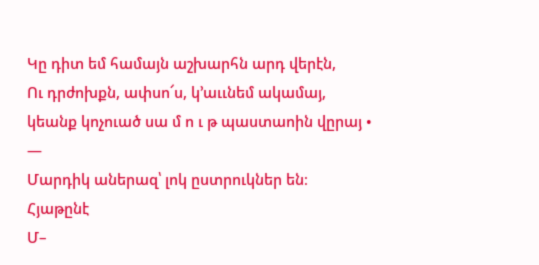Կը դիտ եմ համայն աշխարհն արդ վերէն,
Ու դրժոխքն, ափսո՜ս, կ՚աււնեմ ակամայ,
կեանք կոչուած սա մ ո ւ թ պաստաոին վըրայ •
—
Մարդիկ աներազ՝ լոկ ըստրուկներ են։
Հյաթընէ
Մ–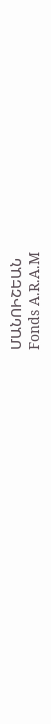ՄԱՆՈԻՇԵԱՆ
Fonds A.R.A.M